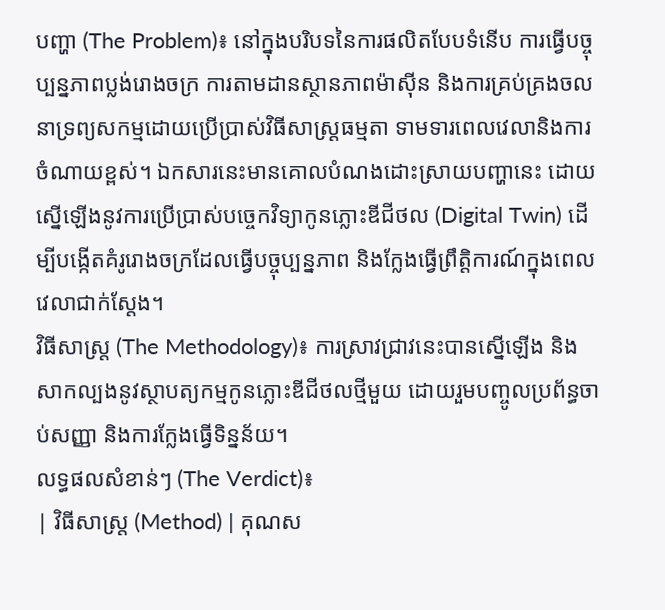បញ្ហា (The Problem)៖ នៅក្នុងបរិបទនៃការផលិតបែបទំនើប ការធ្វើបច្ចុប្បន្នភាពប្លង់រោងចក្រ ការតាមដានស្ថានភាពម៉ាស៊ីន និងការគ្រប់គ្រងចលនាទ្រព្យសកម្មដោយប្រើប្រាស់វិធីសាស្ត្រធម្មតា ទាមទារពេលវេលានិងការចំណាយខ្ពស់។ ឯកសារនេះមានគោលបំណងដោះស្រាយបញ្ហានេះ ដោយស្នើឡើងនូវការប្រើប្រាស់បច្ចេកវិទ្យាកូនភ្លោះឌីជីថល (Digital Twin) ដើម្បីបង្កើតគំរូរោងចក្រដែលធ្វើបច្ចុប្បន្នភាព និងក្លែងធ្វើព្រឹត្តិការណ៍ក្នុងពេលវេលាជាក់ស្តែង។
វិធីសាស្ត្រ (The Methodology)៖ ការស្រាវជ្រាវនេះបានស្នើឡើង និងសាកល្បងនូវស្ថាបត្យកម្មកូនភ្លោះឌីជីថលថ្មីមួយ ដោយរួមបញ្ចូលប្រព័ន្ធចាប់សញ្ញា និងការក្លែងធ្វើទិន្នន័យ។
លទ្ធផលសំខាន់ៗ (The Verdict)៖
| វិធីសាស្ត្រ (Method) | គុណស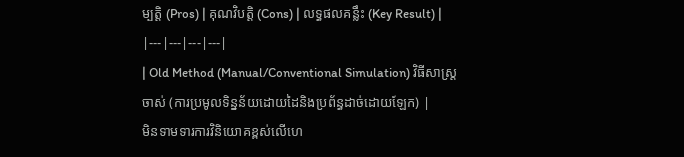ម្បត្តិ (Pros) | គុណវិបត្តិ (Cons) | លទ្ធផលគន្លឹះ (Key Result) |
|---|---|---|---|
| Old Method (Manual/Conventional Simulation) វិធីសាស្ត្រចាស់ (ការប្រមូលទិន្នន័យដោយដៃនិងប្រព័ន្ធដាច់ដោយឡែក) |
មិនទាមទារការវិនិយោគខ្ពស់លើហេ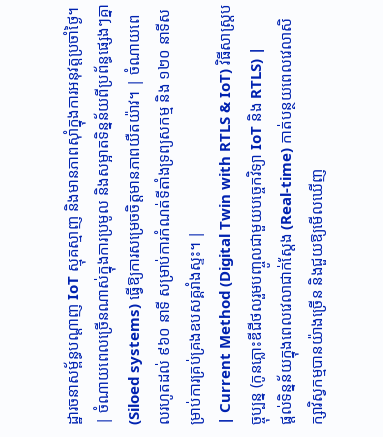ដ្ឋារចនាសម្ព័ន្ធបណ្តាញ IoT ស្មុគស្មាញ និងមានភាពស៊ាំក្នុងការអនុវត្តប្រចាំថ្ងៃ។ | ចំណាយពេលច្រើនណាស់ក្នុងការប្រមូល និងសម្អាតទិន្នន័យពីប្រព័ន្ធផ្សេងៗគ្នា (Siloed systems) ធ្វើឱ្យការសម្រេចចិត្តមានភាពយឺតយ៉ាវ។ | ចំណាយពេលរហូតដល់ ៩៦០ នាទី សម្រាប់ការកំណត់ទីតាំងទ្រព្យសកម្ម និង ១២០ នាទីសម្រាប់ការគ្រប់គ្រងឧបសគ្គរាំងស្ទះ។ |
| Current Method (Digital Twin with RTLS & IoT) វិធីសាស្ត្របច្ចុប្បន្ន (កូនភ្លោះឌីជីថលរួមបញ្ចូលជាមួយបច្ចេកវិទ្យា IoT និង RTLS) |
ផ្តល់ទិន្នន័យក្នុងពេលវេលាជាក់ស្តែង (Real-time) កាត់បន្ថយពេលវេលាសិក្សាវិស្វកម្មបានយ៉ាងច្រើន និងជួយឱ្យមើលឃើញ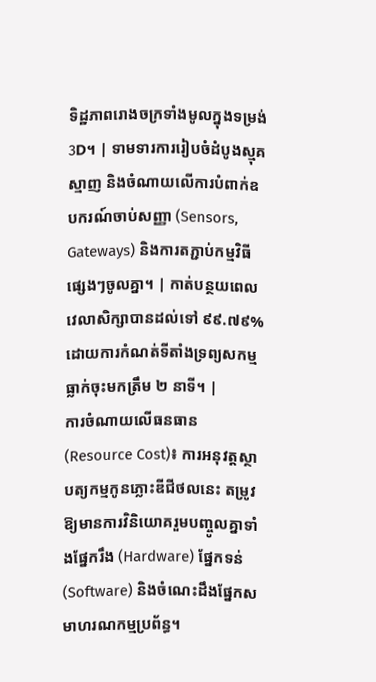ទិដ្ឋភាពរោងចក្រទាំងមូលក្នុងទម្រង់ 3D។ | ទាមទារការរៀបចំដំបូងស្មុគស្មាញ និងចំណាយលើការបំពាក់ឧបករណ៍ចាប់សញ្ញា (Sensors, Gateways) និងការតភ្ជាប់កម្មវិធីផ្សេងៗចូលគ្នា។ | កាត់បន្ថយពេលវេលាសិក្សាបានដល់ទៅ ៩៩.៧៩% ដោយការកំណត់ទីតាំងទ្រព្យសកម្មធ្លាក់ចុះមកត្រឹម ២ នាទី។ |
ការចំណាយលើធនធាន (Resource Cost)៖ ការអនុវត្តស្ថាបត្យកម្មកូនភ្លោះឌីជីថលនេះ តម្រូវឱ្យមានការវិនិយោគរួមបញ្ចូលគ្នាទាំងផ្នែករឹង (Hardware) ផ្នែកទន់ (Software) និងចំណេះដឹងផ្នែកសមាហរណកម្មប្រព័ន្ធ។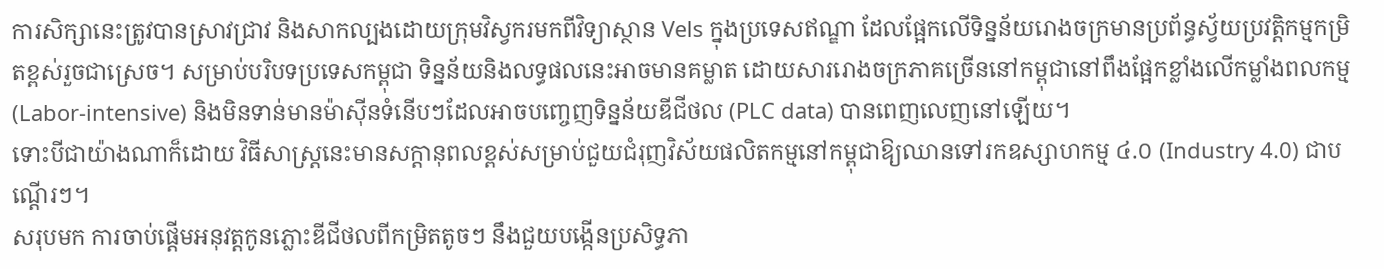ការសិក្សានេះត្រូវបានស្រាវជ្រាវ និងសាកល្បងដោយក្រុមវិស្វករមកពីវិទ្យាស្ថាន Vels ក្នុងប្រទេសឥណ្ឌា ដែលផ្អែកលើទិន្នន័យរោងចក្រមានប្រព័ន្ធស្វ័យប្រវត្តិកម្មកម្រិតខ្ពស់រួចជាស្រេច។ សម្រាប់បរិបទប្រទេសកម្ពុជា ទិន្នន័យនិងលទ្ធផលនេះអាចមានគម្លាត ដោយសាររោងចក្រភាគច្រើននៅកម្ពុជានៅពឹងផ្អែកខ្លាំងលើកម្លាំងពលកម្ម (Labor-intensive) និងមិនទាន់មានម៉ាស៊ីនទំនើបៗដែលអាចបញ្ចេញទិន្នន័យឌីជីថល (PLC data) បានពេញលេញនៅឡើយ។
ទោះបីជាយ៉ាងណាក៏ដោយ វិធីសាស្ត្រនេះមានសក្តានុពលខ្ពស់សម្រាប់ជួយជំរុញវិស័យផលិតកម្មនៅកម្ពុជាឱ្យឈានទៅរកឧស្សាហកម្ម ៤.០ (Industry 4.0) ជាបណ្តើរៗ។
សរុបមក ការចាប់ផ្តើមអនុវត្តកូនភ្លោះឌីជីថលពីកម្រិតតូចៗ នឹងជួយបង្កើនប្រសិទ្ធភា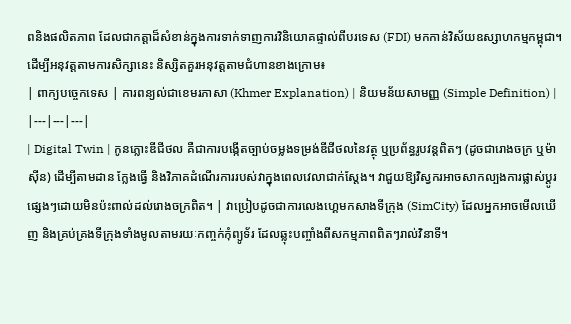ពនិងផលិតភាព ដែលជាកត្តាដ៏សំខាន់ក្នុងការទាក់ទាញការវិនិយោគផ្ទាល់ពីបរទេស (FDI) មកកាន់វិស័យឧស្សាហកម្មកម្ពុជា។
ដើម្បីអនុវត្តតាមការសិក្សានេះ និស្សិតគួរអនុវត្តតាមជំហានខាងក្រោម៖
| ពាក្យបច្ចេកទេស | ការពន្យល់ជាខេមរភាសា (Khmer Explanation) | និយមន័យសាមញ្ញ (Simple Definition) |
|---|---|---|
| Digital Twin | កូនភ្លោះឌីជីថល គឺជាការបង្កើតច្បាប់ចម្លងទម្រង់ឌីជីថលនៃវត្ថុ ឬប្រព័ន្ធរូបវន្តពិតៗ (ដូចជារោងចក្រ ឬម៉ាស៊ីន) ដើម្បីតាមដាន ក្លែងធ្វើ និងវិភាគដំណើរការរបស់វាក្នុងពេលវេលាជាក់ស្តែង។ វាជួយឱ្យវិស្វករអាចសាកល្បងការផ្លាស់ប្តូរផ្សេងៗដោយមិនប៉ះពាល់ដល់រោងចក្រពិត។ | វាប្រៀបដូចជាការលេងហ្គេមកសាងទីក្រុង (SimCity) ដែលអ្នកអាចមើលឃើញ និងគ្រប់គ្រងទីក្រុងទាំងមូលតាមរយៈកញ្ចក់កុំព្យូទ័រ ដែលឆ្លុះបញ្ចាំងពីសកម្មភាពពិតៗរាល់វិនាទី។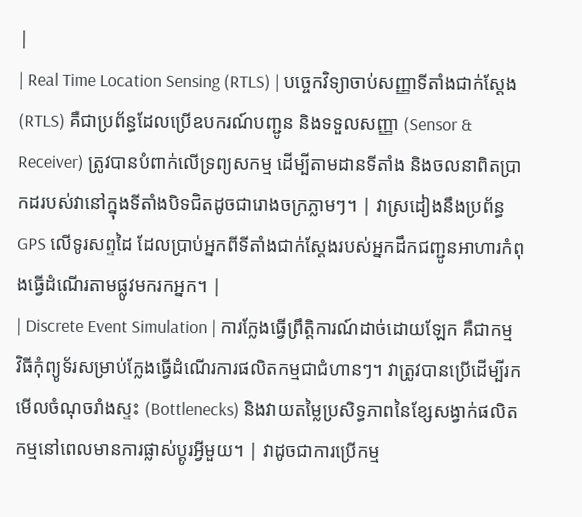|
| Real Time Location Sensing (RTLS) | បច្ចេកវិទ្យាចាប់សញ្ញាទីតាំងជាក់ស្តែង (RTLS) គឺជាប្រព័ន្ធដែលប្រើឧបករណ៍បញ្ជូន និងទទួលសញ្ញា (Sensor & Receiver) ត្រូវបានបំពាក់លើទ្រព្យសកម្ម ដើម្បីតាមដានទីតាំង និងចលនាពិតប្រាកដរបស់វានៅក្នុងទីតាំងបិទជិតដូចជារោងចក្រភ្លាមៗ។ | វាស្រដៀងនឹងប្រព័ន្ធ GPS លើទូរសព្ទដៃ ដែលប្រាប់អ្នកពីទីតាំងជាក់ស្តែងរបស់អ្នកដឹកជញ្ជូនអាហារកំពុងធ្វើដំណើរតាមផ្លូវមករកអ្នក។ |
| Discrete Event Simulation | ការក្លែងធ្វើព្រឹត្តិការណ៍ដាច់ដោយឡែក គឺជាកម្មវិធីកុំព្យូទ័រសម្រាប់ក្លែងធ្វើដំណើរការផលិតកម្មជាជំហានៗ។ វាត្រូវបានប្រើដើម្បីរកមើលចំណុចរាំងស្ទះ (Bottlenecks) និងវាយតម្លៃប្រសិទ្ធភាពនៃខ្សែសង្វាក់ផលិតកម្មនៅពេលមានការផ្លាស់ប្តូរអ្វីមួយ។ | វាដូចជាការប្រើកម្ម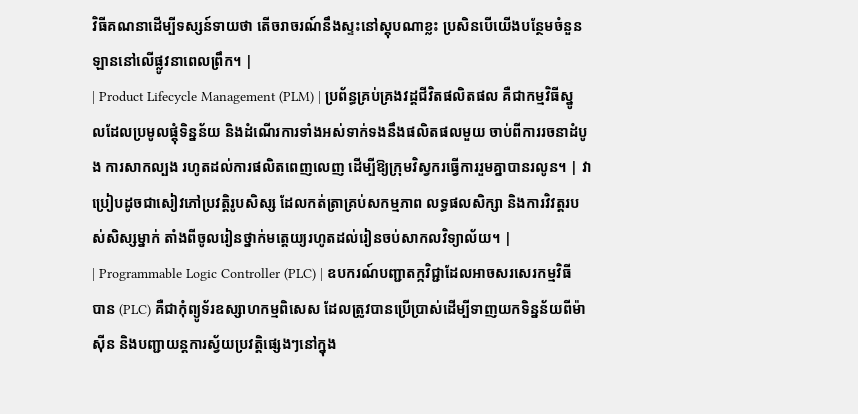វិធីគណនាដើម្បីទស្សន៍ទាយថា តើចរាចរណ៍នឹងស្ទះនៅស្តុបណាខ្លះ ប្រសិនបើយើងបន្ថែមចំនួនឡាននៅលើផ្លូវនាពេលព្រឹក។ |
| Product Lifecycle Management (PLM) | ប្រព័ន្ធគ្រប់គ្រងវដ្តជីវិតផលិតផល គឺជាកម្មវិធីស្នូលដែលប្រមូលផ្តុំទិន្នន័យ និងដំណើរការទាំងអស់ទាក់ទងនឹងផលិតផលមួយ ចាប់ពីការរចនាដំបូង ការសាកល្បង រហូតដល់ការផលិតពេញលេញ ដើម្បីឱ្យក្រុមវិស្វករធ្វើការរួមគ្នាបានរលូន។ | វាប្រៀបដូចជាសៀវភៅប្រវត្តិរូបសិស្ស ដែលកត់ត្រាគ្រប់សកម្មភាព លទ្ធផលសិក្សា និងការវិវត្តរបស់សិស្សម្នាក់ តាំងពីចូលរៀនថ្នាក់មត្តេយ្យរហូតដល់រៀនចប់សាកលវិទ្យាល័យ។ |
| Programmable Logic Controller (PLC) | ឧបករណ៍បញ្ជាតក្កវិជ្ជាដែលអាចសរសេរកម្មវិធីបាន (PLC) គឺជាកុំព្យូទ័រឧស្សាហកម្មពិសេស ដែលត្រូវបានប្រើប្រាស់ដើម្បីទាញយកទិន្នន័យពីម៉ាស៊ីន និងបញ្ជាយន្តការស្វ័យប្រវត្តិផ្សេងៗនៅក្នុង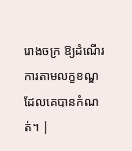រោងចក្រ ឱ្យដំណើរការតាមលក្ខខណ្ឌដែលគេបានកំណត់។ |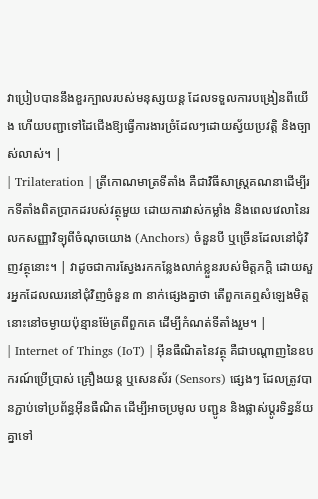វាប្រៀបបាននឹងខួរក្បាលរបស់មនុស្សយន្ត ដែលទទួលការបង្រៀនពីយើង ហើយបញ្ជាទៅដៃជើងឱ្យធ្វើការងារច្រំដែលៗដោយស្វ័យប្រវត្តិ និងច្បាស់លាស់។ |
| Trilateration | ត្រីកោណមាត្រទីតាំង គឺជាវិធីសាស្ត្រគណនាដើម្បីរកទីតាំងពិតប្រាកដរបស់វត្ថុមួយ ដោយការវាស់កម្លាំង និងពេលវេលានៃរលកសញ្ញាវិទ្យុពីចំណុចយោង (Anchors) ចំនួនបី ឬច្រើនដែលនៅជុំវិញវត្ថុនោះ។ | វាដូចជាការស្វែងរកកន្លែងលាក់ខ្លួនរបស់មិត្តភក្តិ ដោយសួរអ្នកដែលឈរនៅជុំវិញចំនួន ៣ នាក់ផ្សេងគ្នាថា តើពួកគេឮសំឡេងមិត្តនោះនៅចម្ងាយប៉ុន្មានម៉ែត្រពីពួកគេ ដើម្បីកំណត់ទីតាំងរួម។ |
| Internet of Things (IoT) | អ៊ីនធឺណិតនៃវត្ថុ គឺជាបណ្តាញនៃឧបករណ៍ប្រើប្រាស់ គ្រឿងយន្ត ឬសេនស័រ (Sensors) ផ្សេងៗ ដែលត្រូវបានភ្ជាប់ទៅប្រព័ន្ធអ៊ីនធឺណិត ដើម្បីអាចប្រមូល បញ្ជូន និងផ្លាស់ប្តូរទិន្នន័យគ្នាទៅ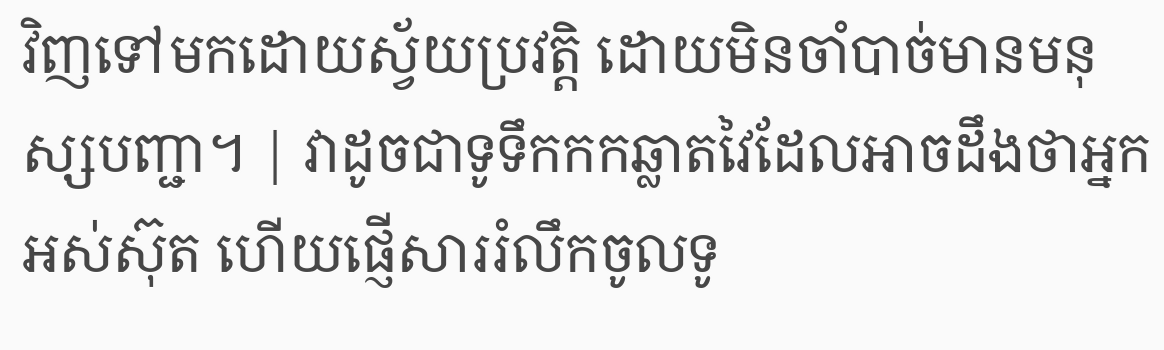វិញទៅមកដោយស្វ័យប្រវត្តិ ដោយមិនចាំបាច់មានមនុស្សបញ្ជា។ | វាដូចជាទូទឹកកកឆ្លាតវៃដែលអាចដឹងថាអ្នកអស់ស៊ុត ហើយផ្ញើសាររំលឹកចូលទូ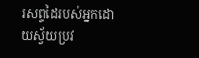រសព្ទដៃរបស់អ្នកដោយស្វ័យប្រវ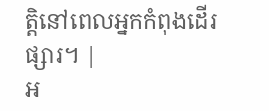ត្តិនៅពេលអ្នកកំពុងដើរផ្សារ។ |
អ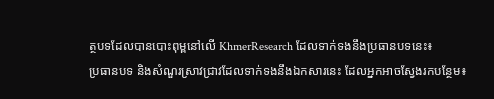ត្ថបទដែលបានបោះពុម្ពនៅលើ KhmerResearch ដែលទាក់ទងនឹងប្រធានបទនេះ៖
ប្រធានបទ និងសំណួរស្រាវជ្រាវដែលទាក់ទងនឹងឯកសារនេះ ដែលអ្នកអាចស្វែងរកបន្ថែម៖